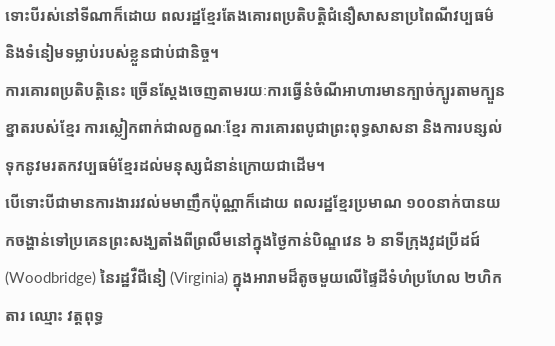ទោះបីរស់នៅទីណាក៏ដោយ ពលរដ្ឋខ្មែរតែងគោរពប្រតិបត្តិជំនឿសាសនាប្រពៃណីវប្បធម៌ និងទំនៀមទម្លាប់របស់ខ្លួនជាប់ជានិច្ច។
ការគោរពប្រតិបត្តិនេះ ច្រើនស្ដែងចេញតាមរយៈការធ្វើនំចំណីអាហារមានក្បាច់ក្បូរតាមក្បួនខ្នាតរបស់ខ្មែរ ការស្លៀកពាក់ជាលក្ខណៈខ្មែរ ការគោរពបូជាព្រះពុទ្ធសាសនា និងការបន្សល់ទុកនូវមរតកវប្បធម៌ខ្មែរដល់មនុស្សជំនាន់ក្រោយជាដើម។
បើទោះបីជាមានការងាររវល់មមាញឹកប៉ុណ្ណាក៏ដោយ ពលរដ្ឋខ្មែរប្រមាណ ១០០នាក់បានយកចង្ហាន់ទៅប្រគេនព្រះសង្ឃតាំងពីព្រលឹមនៅក្នុងថ្ងៃកាន់បិណ្ឌវេន ៦ នាទីក្រុងវូដប្រីដជ៍ (Woodbridge) នៃរដ្ឋវឺជីនៀ (Virginia) ក្នុងអារាមដ៏តូចមួយលើផ្ទៃដីទំហំប្រហែល ២ហិកតារ ឈ្មោះ វត្តពុទ្ធ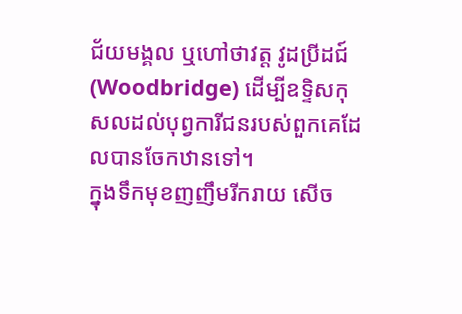ជ័យមង្គល ឬហៅថាវត្ត វូដប្រីដជ៍ (Woodbridge) ដើម្បីឧទ្ទិសកុសលដល់បុព្វការីជនរបស់ពួកគេដែលបានចែកឋានទៅ។
ក្នុងទឹកមុខញញឹមរីករាយ សើច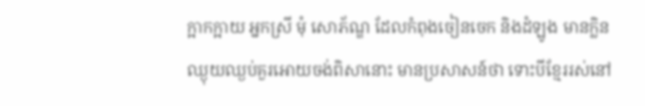ក្អាកក្អាយ អ្នកស្រី មុំ សោភ័ណ្ឌ ដែលកំពុងចៀនចេក និងដំឡូង មានក្លិនឈ្ងុយឈ្ងប់គួរអោយចង់ពិសានោះ មានប្រសាសន៍ថា ទោះបីខ្មែររស់នៅ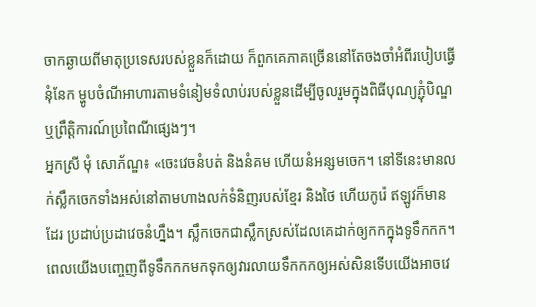ចាកឆ្ងាយពីមាតុប្រទេសរបស់ខ្លួនក៏ដោយ ក៏ពួកគេភាគច្រើននៅតែចងចាំអំពីរបៀបធ្វើនុំនែក ម្ហូបចំណីអាហារតាមទំនៀមទំលាប់របស់ខ្លួនដើម្បីចូលរួមក្នុងពិធីបុណ្យភ្ជុំបិណ្ឌ ឬព្រឹត្តិការណ៍ប្រពៃណីផ្សេងៗ។
អ្នកស្រី មុំ សោភ័ណ្ឌ៖ «ចេះវេចនំបត់ និងនំគម ហើយនំអន្សមចេក។ នៅទីនេះមានលក់ស្លឹកចេកទាំងអស់នៅតាមហាងលក់ទំនិញរបស់ខ្មែរ និងថៃ ហើយកូរ៉េ ឥឡូវក៏មានដែរ ប្រដាប់ប្រដាវេចនំហ្នឹង។ ស្លឹកចេកជាស្លឹកស្រស់ដែលគេដាក់ឲ្យកកក្នុងទូទឹកកក។ ពេលយើងបញ្ចេញពីទូទឹកកកមកទុកឲ្យវារលាយទឹកកកឲ្យអស់សិនទើបយើងអាចវេ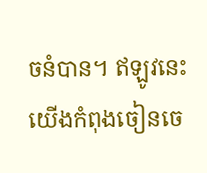ចនំបាន។ ឥឡូវនេះយើងកំពុងចៀនចេ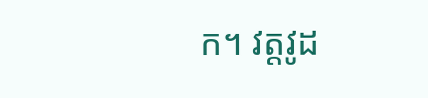ក។ វត្តវូដ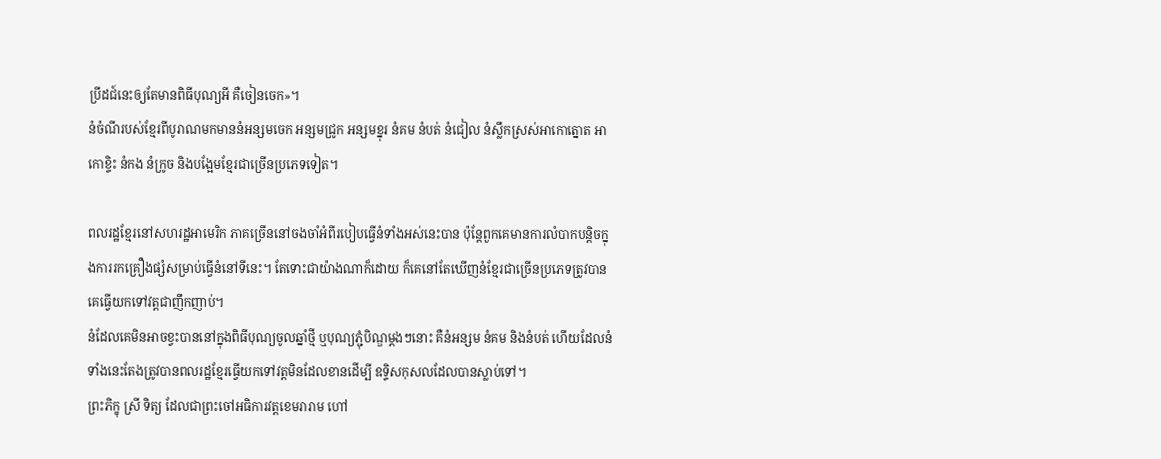ប្រីដជ៍នេះឲ្យតែមានពិធីបុណ្យអី គឺចៀនចេក»។
នំចំណីរបស់ខ្មែរពីបូរាណមកមាននំអន្សមចេក អន្សមជ្រូក អន្សមខ្នុរ នំគម នំបត់ នំជៀល នំស្លឹកស្រស់អាកោត្នោត អាកោខ្ទិះ នំកង នំក្រូច និងបង្អែមខ្មែរជាច្រើនប្រភេទទៀត។

ពលរដ្ឋខ្មែរនៅសហរដ្ឋអាមេរិក ភាគច្រើននៅចងចាំអំពីរបៀបធ្វើនំទាំងអស់នេះបាន ប៉ុន្តែពួកគេមានការលំបាកបន្តិចក្នុងការរកគ្រឿងផ្សំសម្រាប់ធ្វើនំនៅទីនេះ។ តែទោះជាយ៉ាងណាក៏ដោយ ក៏គេនៅតែឃើញនំខ្មែរជាច្រើនប្រភេទត្រូវបានគេធ្វើយកទៅវត្តជាញឹកញាប់។
នំដែលគេមិនអាចខ្វះបាននៅក្នុងពិធីបុណ្យចូលឆ្នាំថ្មី ឬបុណ្យភ្ជុំបិណ្ឌម្តងៗនោះ គឺនំអន្សម នំគម និងនំបត់ ហើយដែលនំទាំងនេះតែងត្រូវបានពលរដ្ឋខ្មែរធ្វើយកទៅវត្តមិនដែលខានដើម្បី ឧទិ្ទសកុសលដែលបានស្លាប់ទៅ។
ព្រះភិក្ខុ ស្រី ទិត្យ ដែលជាព្រះចៅអធិការវត្តខេមរារាម ហៅ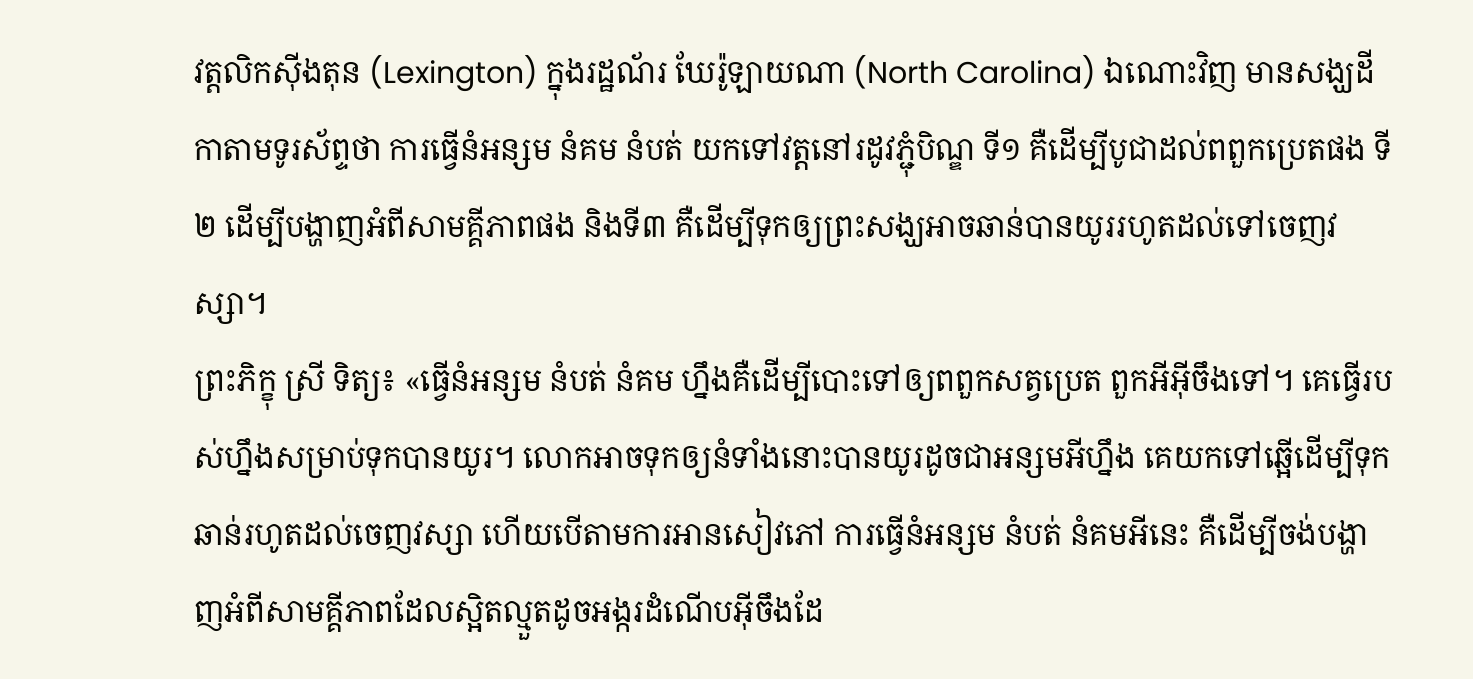វត្តលិកស៊ីងតុន (Lexington) ក្នុងរដ្ឋណ័រ ឃែរ៉ូឡាយណា (North Carolina) ឯណោះវិញ មានសង្ឃដីកាតាមទូរស័ព្ទថា ការធ្វើនំអន្សម នំគម នំបត់ យកទៅវត្តនៅរដូវភ្ជុំបិណ្ឌ ទី១ គឺដើម្បីបូជាដល់ពពួកប្រេតផង ទី២ ដើម្បីបង្ហាញអំពីសាមគ្គីភាពផង និងទី៣ គឺដើម្បីទុកឲ្យព្រះសង្ឃអាចឆាន់បានយូររហូតដល់ទៅចេញវស្សា។
ព្រះភិក្ខុ ស្រី ទិត្យ៖ «ធ្វើនំអន្សម នំបត់ នំគម ហឹ្នងគឺដើម្បីបោះទៅឲ្យពពួកសត្វប្រេត ពួកអីអ៊ីចឹងទៅ។ គេធ្វើរបស់ហ្នឹងសម្រាប់ទុកបានយូរ។ លោកអាចទុកឲ្យនំទាំងនោះបានយូរដូចជាអន្សមអីហ្នឹង គេយកទៅឆ្អើដើម្បីទុកឆាន់រហូតដល់ចេញវស្សា ហើយបើតាមការអានសៀវភៅ ការធ្វើនំអន្សម នំបត់ នំគមអីនេះ គឺដើម្បីចង់បង្ហាញអំពីសាមគ្គីភាពដែលស្អិតល្មួតដូចអង្ករដំណើបអ៊ីចឹងដែ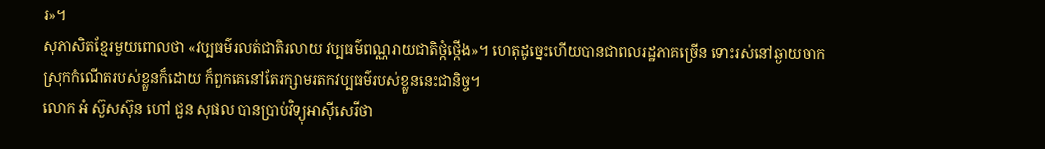រ»។
សុភាសិតខែ្មរមួយពោលថា «វប្បធម៌រលត់ជាតិរលាយ វប្បធម៌ពណ្ណរាយជាតិថ្កំថ្កើង»។ ហេតុដូច្នេះហើយបានជាពលរដ្ឋភាគច្រើន ទោះរស់នៅឆ្ងាយចាកស្រុកកំណើតរបស់ខ្លួនក៏ដោយ ក៏ពួកគេនៅតែរក្សាមរតកវប្បធម៌របស់ខ្លួននេះជានិច្ច។
លោក អំ ស៊ួសស៊ុន ហៅ ជួន សុផល បានប្រាប់វិទ្យុអាស៊ីសេរីថា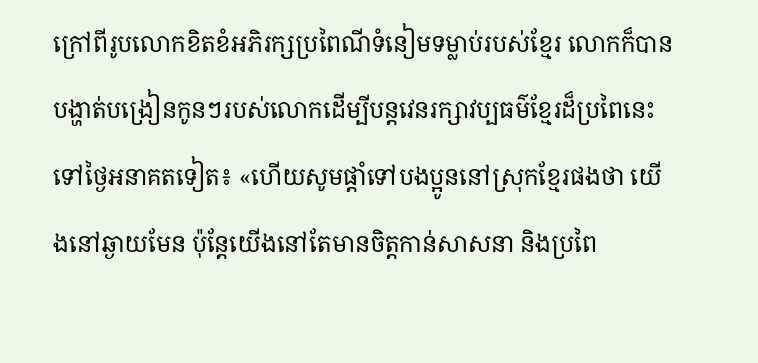ក្រៅពីរូបលោកខិតខំអភិរក្សប្រពៃណីទំនៀមទម្លាប់របស់ខ្មែរ លោកក៏បានបង្ហាត់បង្រៀនកូនៗរបស់លោកដើម្បីបន្តវេនរក្សាវប្បធម៌ខ្មែរដ៏ប្រពៃនេះទៅថ្ងៃអនាគតទៀត៖ «ហើយសូមផ្តាំទៅបងប្អូននៅស្រុកខ្មែរផងថា យើងនៅឆ្ងាយមែន ប៉ុន្តែយើងនៅតែមានចិត្តកាន់សាសនា និងប្រពៃ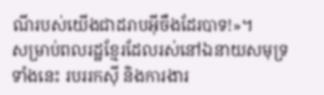ណីរបស់យើងជាដរាបអ៊ីចឹងដែរបាទ!»។
សម្រាប់ពលរដ្ឋខ្មែរដែលរស់នៅឯនាយសមុទ្រទាំងនេះ របររកស៊ី និងការងារ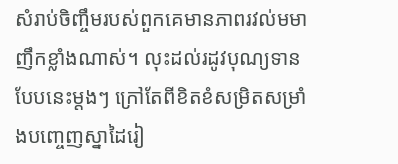សំរាប់ចិញ្ចឹមរបស់ពួកគេមានភាពរវល់មមាញឹកខ្លាំងណាស់។ លុះដល់រដូវបុណ្យទានបែបនេះម្តងៗ ក្រៅតែពីខិតខំសម្រិតសម្រាំងបញ្ចេញស្នាដៃរៀ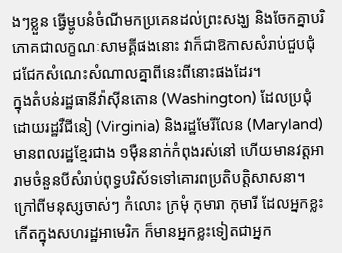ងៗខ្លួន ធ្វើម្ហូបនំចំណីមកប្រគេនដល់ព្រះសង្ឃ និងចែកគ្នាបរិភោគជាលក្ខណៈសាមគ្គីផងនោះ វាក៏ជាឱកាសសំរាប់ជួបជុំ ជជែកសំណេះសំណាលគ្នាពីនេះពីនោះផងដែរ។
ក្នុងតំបន់រដ្ឋធានីវ៉ាស៊ីនតោន (Washington) ដែលប្រជុំដោយរដ្ឋវឺជីនៀ (Virginia) និងរដ្ឋមែរីលែន (Maryland) មានពលរដ្ឋខ្មែរជាង ១ម៉ឺននាក់កំពុងរស់នៅ ហើយមានវត្តអារាមចំនួនបីសំរាប់ពុទ្ធបរិស័ទទៅគោរពប្រតិបត្តិសាសនា។
ក្រៅពីមនុស្សចាស់ៗ កំលោះ ក្រមុំ កុមារា កុមារី ដែលអ្នកខ្លះកើតក្នុងសហរដ្ឋអាមេរិក ក៏មានអ្នកខ្លះទៀតជាអ្នក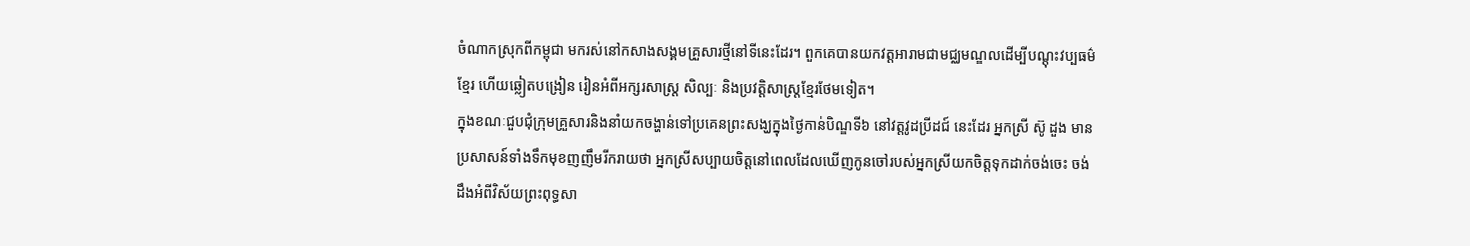ចំណាកស្រុកពីកម្ពុជា មករស់នៅកសាងសង្គមគ្រួសារថ្មីនៅទីនេះដែរ។ ពួកគេបានយកវត្តអារាមជាមជ្ឈមណ្ឌលដើម្បីបណ្តុះវប្បធម៌ខ្មែរ ហើយឆ្លៀតបង្រៀន រៀនអំពីអក្សរសាស្ត្រ សិល្បៈ និងប្រវត្តិសាស្ត្រខ្មែរថែមទៀត។
ក្នុងខណៈជួបជុំក្រុមគ្រួសារនិងនាំយកចង្ហាន់ទៅប្រគេនព្រះសង្ឃក្នុងថ្ងៃកាន់បិណ្ឌទី៦ នៅវត្តវូដប្រីដជ៍ នេះដែរ អ្នកស្រី ស៊ូ ដួង មានប្រសាសន៍ទាំងទឹកមុខញញឹមរីករាយថា អ្នកស្រីសប្បាយចិត្តនៅពេលដែលឃើញកូនចៅរបស់អ្នកស្រីយកចិត្តទុកដាក់ចង់ចេះ ចង់ដឹងអំពីវិស័យព្រះពុទ្ធសា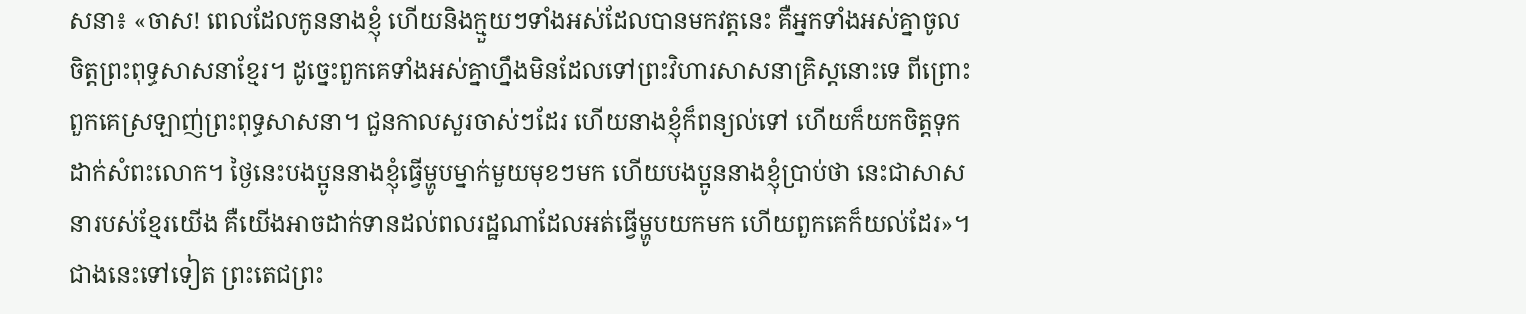សនា៖ «ចាស! ពេលដែលកូននាងខ្ញុំ ហើយនិងក្មួយៗទាំងអស់ដែលបានមកវត្តនេះ គឺអ្នកទាំងអស់គ្នាចូលចិត្តព្រះពុទ្ធសាសនាខ្មែរ។ ដូច្នេះពួកគេទាំងអស់គ្នាហ្នឹងមិនដែលទៅព្រះវិហារសាសនាគ្រិស្តនោះទេ ពីព្រោះពួកគេស្រឡាញ់ព្រះពុទ្ធសាសនា។ ជួនកាលសួរចាស់ៗដែរ ហើយនាងខ្ញុំក៏ពន្យល់ទៅ ហើយក៏យកចិត្តទុកដាក់សំពះលោក។ ថ្ងៃនេះបងប្អូននាងខ្ញុំធ្វើម្ហូបម្នាក់មួយមុខៗមក ហើយបងប្អូននាងខ្ញុំប្រាប់ថា នេះជាសាសនារបស់ខ្មែរយើង គឺយើងអាចដាក់ទានដល់ពលរដ្ឋណាដែលអត់ធ្វើម្ហូបយកមក ហើយពួកគេក៏យល់ដែរ»។
ជាងនេះទៅទៀត ព្រះតេជព្រះ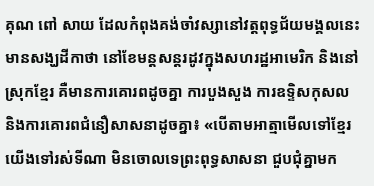គុណ ពៅ សាយ ដែលកំពុងគង់ចាំវស្សានៅវត្តពុទ្ធជ័យមង្គលនេះ មានសង្ឃដីកាថា នៅខែមន្តសន្តរដូវក្នុងសហរដ្ឋអាមេរិក និងនៅស្រុកខ្មែរ គឺមានការគោរពដូចគ្នា ការបួងសួង ការឧទ្ទិសកុសល និងការគោរពជំនឿសាសនាដូចគ្នា៖ «បើតាមអាត្មាមើលទៅខ្មែរយើងទៅរស់ទីណា មិនចោលទេព្រះពុទ្ធសាសនា ជួបជុំគ្នាមក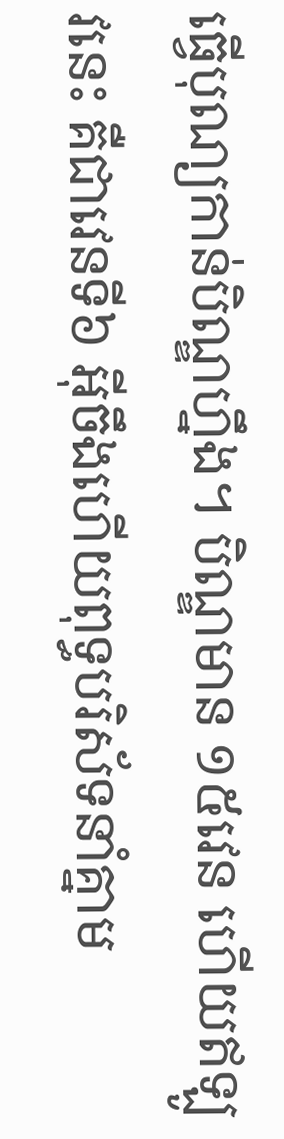ធ្វើបុណ្យកាន់បិណ្ឌហ្នឹង។ បិណ្ឌមាន ១៥វេន ហើយឥឡូវនេះ គឺជាវេនទី៦ អ៊ីចឹងហើយពុទ្ធបរិស័ទនាំគ្នាម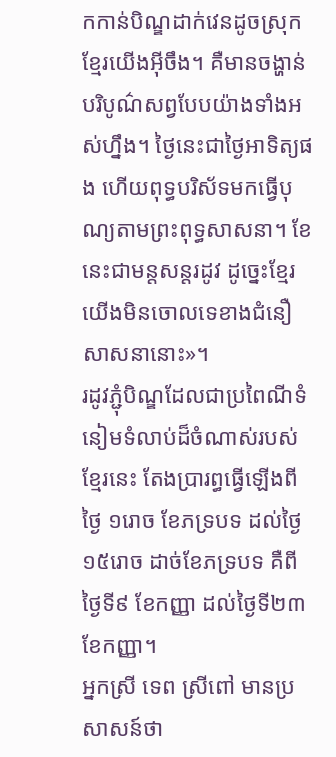កកាន់បិណ្ឌដាក់វេនដូចស្រុកខ្មែរយើងអ៊ីចឹង។ គឺមានចង្ហាន់បរិបូណ៌សព្វបែបយ៉ាងទាំងអស់ហ្នឹង។ ថ្ងៃនេះជាថ្ងៃអាទិត្យផង ហើយពុទ្ធបរិស័ទមកធ្វើបុណ្យតាមព្រះពុទ្ធសាសនា។ ខែនេះជាមន្តសន្តរដូវ ដូច្នេះខ្មែរយើងមិនចោលទេខាងជំនឿសាសនានោះ»។
រដូវភ្ជុំបិណ្ឌដែលជាប្រពៃណីទំនៀមទំលាប់ដ៏ចំណាស់របស់ខ្មែរនេះ តែងប្រារព្ធធ្វើឡើងពីថ្ងៃ ១រោច ខែភទ្របទ ដល់ថ្ងៃ ១៥រោច ដាច់ខែភទ្របទ គឺពីថ្ងៃទី៩ ខែកញ្ញា ដល់ថ្ងៃទី២៣ ខែកញ្ញា។
អ្នកស្រី ទេព ស្រីពៅ មានប្រសាសន៍ថា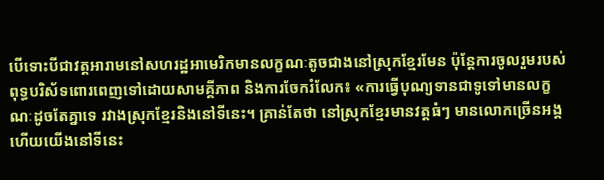បើទោះបីជាវត្តអារាមនៅសហរដ្ឋអាមេរិកមានលក្ខណៈតូចជាងនៅស្រុកខ្មែរមែន ប៉ុន្តែការចូលរួមរបស់ពុទ្ធបរិស័ទពោរពេញទៅដោយសាមគ្គីភាព និងការចែករំលែក៖ «ការធ្វើបុណ្យទានជាទូទៅមានលក្ខណៈដូចតែគ្នាទេ រវាងស្រុកខ្មែរនិងនៅទីនេះ។ គ្រាន់តែថា នៅស្រុកខ្មែរមានវត្តធំៗ មានលោកច្រើនអង្គ ហើយយើងនៅទីនេះ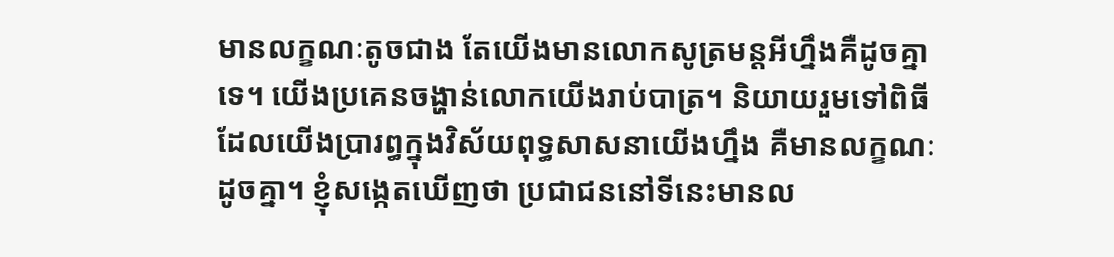មានលក្ខណៈតូចជាង តែយើងមានលោកសូត្រមន្តអីហ្នឹងគឺដូចគ្នាទេ។ យើងប្រគេនចង្ហាន់លោកយើងរាប់បាត្រ។ និយាយរួមទៅពិធីដែលយើងប្រារព្ធក្នុងវិស័យពុទ្ធសាសនាយើងហ្នឹង គឺមានលក្ខណៈដូចគ្នា។ ខ្ញុំសង្កេតឃើញថា ប្រជាជននៅទីនេះមានល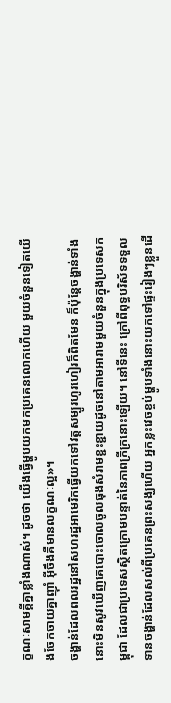ក្ខណៈសាមគ្គីគ្នាខ្លាំងណាស់។ ដូចថា យើងធ្វើម្ហូបយកមកប្រគេនលោកហើយ មួយចំនួនទៀតយើងចែកចាយគ្នាញ៉ាំ អ៊ីចឹងគឺមានលក្ខណៈល្អ»។
ចង្ហាន់ដែលពលរដ្ឋនៅសហរដ្ឋអាមេរិកធ្វើយកទៅវត្តសម្បូរហូរហៀរក៏ពិតមែន ក៏ប៉ុន្តែចង្ហាន់ទាំងនោះមិនសូវឃើញគេបោះចោលចូលធុងសំរាមខ្ជះខ្ជាយដូចនៅតាមអារាមមួយចំនួនក្នុងប្រទេសកម្ពុជា ដែលជាប្រទេសស្ថិតក្រោមបន្ទាត់នៃភាពក្រីក្រនោះឡើយ។ នៅទីនេះ ក្រៅពីពុទ្ធបរិស័ទទទួលទានចង្ហាន់ដែលសល់ពីប្រគេនព្រះសង្ឃហើយ អ្នកខ្លះវេចខ្ចប់ម្ហូបទាំងនោះយកទៅផ្ទះរៀងៗខ្លួនដើ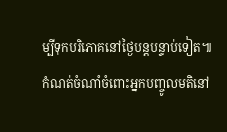ម្បីទុកបរិភោគនៅថ្ងៃបន្តបន្ទាប់ទៀត៕
កំណត់ចំណាំចំពោះអ្នកបញ្ចូលមតិនៅ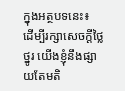ក្នុងអត្ថបទនេះ៖
ដើម្បីរក្សាសេចក្ដីថ្លៃថ្នូរ យើងខ្ញុំនឹងផ្សាយតែមតិ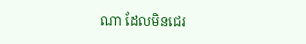ណា ដែលមិនជេរ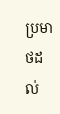ប្រមាថដល់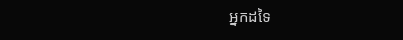អ្នកដទៃ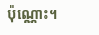ប៉ុណ្ណោះ។